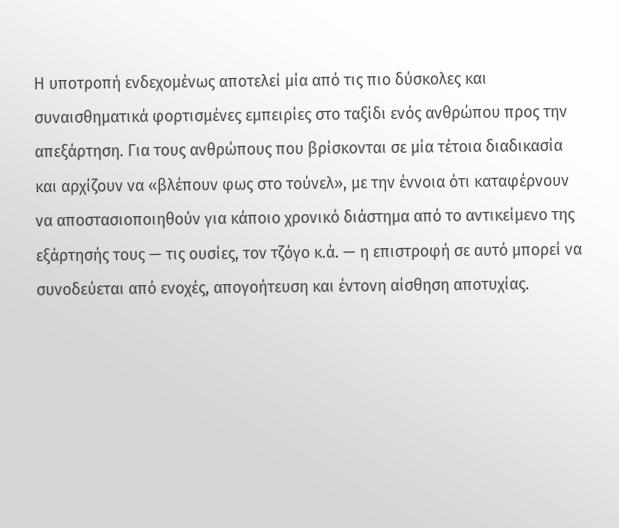Η υποτροπή ενδεχομένως αποτελεί μία από τις πιο δύσκολες και συναισθηματικά φορτισμένες εμπειρίες στο ταξίδι ενός ανθρώπου προς την απεξάρτηση. Για τους ανθρώπους που βρίσκονται σε μία τέτοια διαδικασία και αρχίζουν να «βλέπουν φως στο τούνελ», με την έννοια ότι καταφέρνουν να αποστασιοποιηθούν για κάποιο χρονικό διάστημα από το αντικείμενο της εξάρτησής τους — τις ουσίες, τον τζόγο κ.ά. — η επιστροφή σε αυτό μπορεί να συνοδεύεται από ενοχές, απογοήτευση και έντονη αίσθηση αποτυχίας.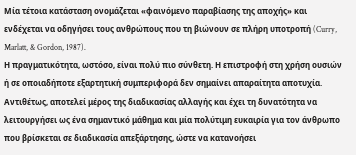Μία τέτοια κατάσταση ονομάζεται «φαινόμενο παραβίασης της αποχής» και ενδέχεται να οδηγήσει τους ανθρώπους που τη βιώνουν σε πλήρη υποτροπή (Curry, Marlatt, & Gordon, 1987).
Η πραγματικότητα, ωστόσο, είναι πολύ πιο σύνθετη. Η επιστροφή στη χρήση ουσιών ή σε οποιαδήποτε εξαρτητική συμπεριφορά δεν σημαίνει απαραίτητα αποτυχία. Αντιθέτως, αποτελεί μέρος της διαδικασίας αλλαγής και έχει τη δυνατότητα να λειτουργήσει ως ένα σημαντικό μάθημα και μία πολύτιμη ευκαιρία για τον άνθρωπο που βρίσκεται σε διαδικασία απεξάρτησης, ώστε να κατανοήσει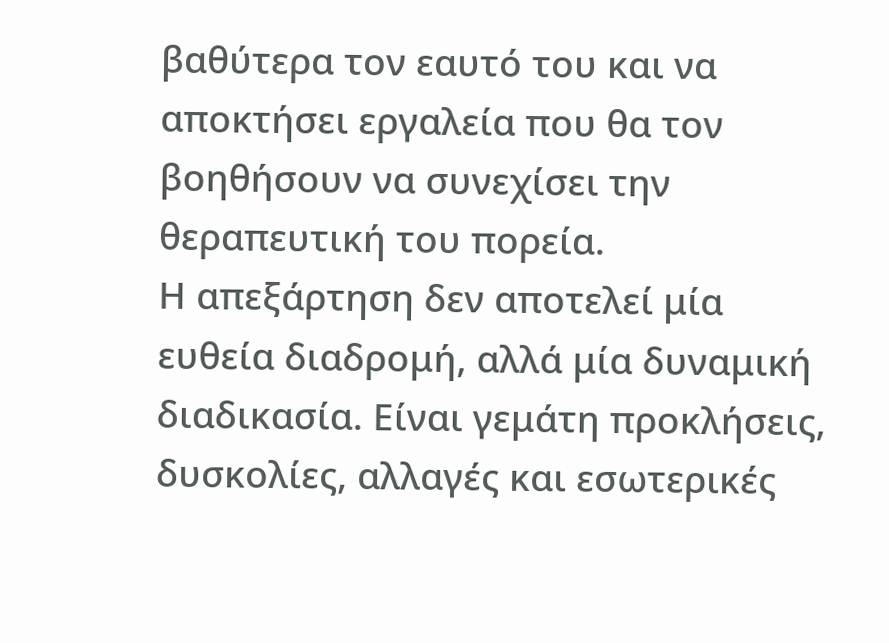βαθύτερα τον εαυτό του και να αποκτήσει εργαλεία που θα τον βοηθήσουν να συνεχίσει την θεραπευτική του πορεία.
Η απεξάρτηση δεν αποτελεί μία ευθεία διαδρομή, αλλά μία δυναμική διαδικασία. Είναι γεμάτη προκλήσεις, δυσκολίες, αλλαγές και εσωτερικές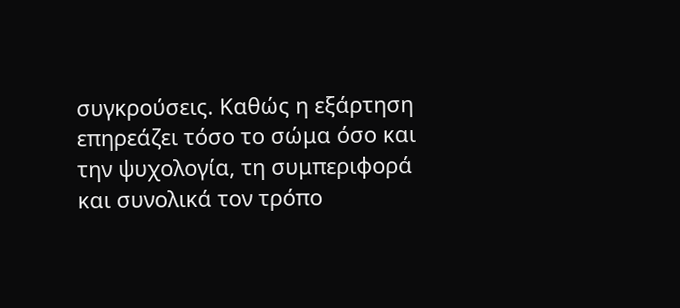συγκρούσεις. Καθώς η εξάρτηση επηρεάζει τόσο το σώμα όσο και την ψυχολογία, τη συμπεριφορά και συνολικά τον τρόπο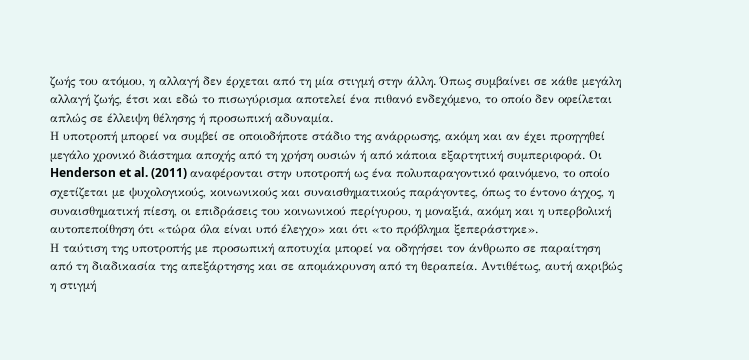ζωής του ατόμου, η αλλαγή δεν έρχεται από τη μία στιγμή στην άλλη. Όπως συμβαίνει σε κάθε μεγάλη αλλαγή ζωής, έτσι και εδώ το πισωγύρισμα αποτελεί ένα πιθανό ενδεχόμενο, το οποίο δεν οφείλεται απλώς σε έλλειψη θέλησης ή προσωπική αδυναμία.
Η υποτροπή μπορεί να συμβεί σε οποιοδήποτε στάδιο της ανάρρωσης, ακόμη και αν έχει προηγηθεί μεγάλο χρονικό διάστημα αποχής από τη χρήση ουσιών ή από κάποια εξαρτητική συμπεριφορά. Οι Henderson et al. (2011) αναφέρονται στην υποτροπή ως ένα πολυπαραγοντικό φαινόμενο, το οποίο σχετίζεται με ψυχολογικούς, κοινωνικούς και συναισθηματικούς παράγοντες, όπως το έντονο άγχος, η συναισθηματική πίεση, οι επιδράσεις του κοινωνικού περίγυρου, η μοναξιά, ακόμη και η υπερβολική αυτοπεποίθηση ότι «τώρα όλα είναι υπό έλεγχο» και ότι «το πρόβλημα ξεπεράστηκε».
Η ταύτιση της υποτροπής με προσωπική αποτυχία μπορεί να οδηγήσει τον άνθρωπο σε παραίτηση από τη διαδικασία της απεξάρτησης και σε απομάκρυνση από τη θεραπεία. Αντιθέτως, αυτή ακριβώς η στιγμή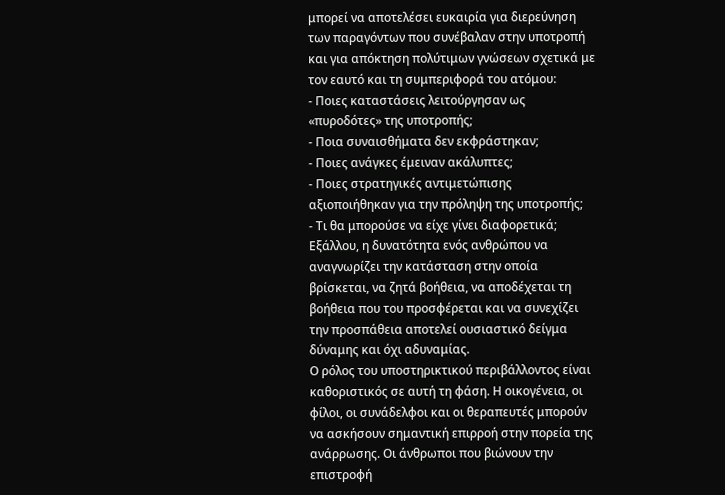μπορεί να αποτελέσει ευκαιρία για διερεύνηση των παραγόντων που συνέβαλαν στην υποτροπή και για απόκτηση πολύτιμων γνώσεων σχετικά με τον εαυτό και τη συμπεριφορά του ατόμου:
- Ποιες καταστάσεις λειτούργησαν ως «πυροδότες» της υποτροπής;
- Ποια συναισθήματα δεν εκφράστηκαν;
- Ποιες ανάγκες έμειναν ακάλυπτες;
- Ποιες στρατηγικές αντιμετώπισης αξιοποιήθηκαν για την πρόληψη της υποτροπής;
- Τι θα μπορούσε να είχε γίνει διαφορετικά;
Εξάλλου, η δυνατότητα ενός ανθρώπου να αναγνωρίζει την κατάσταση στην οποία βρίσκεται, να ζητά βοήθεια, να αποδέχεται τη βοήθεια που του προσφέρεται και να συνεχίζει την προσπάθεια αποτελεί ουσιαστικό δείγμα δύναμης και όχι αδυναμίας.
Ο ρόλος του υποστηρικτικού περιβάλλοντος είναι καθοριστικός σε αυτή τη φάση. Η οικογένεια, οι φίλοι, οι συνάδελφοι και οι θεραπευτές μπορούν να ασκήσουν σημαντική επιρροή στην πορεία της ανάρρωσης. Οι άνθρωποι που βιώνουν την επιστροφή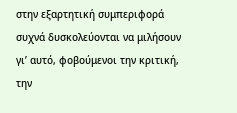στην εξαρτητική συμπεριφορά συχνά δυσκολεύονται να μιλήσουν γι’ αυτό, φοβούμενοι την κριτική, την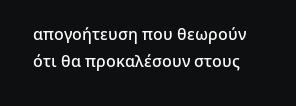απογοήτευση που θεωρούν ότι θα προκαλέσουν στους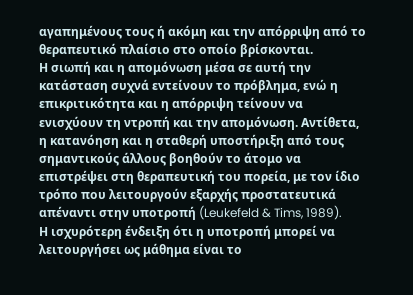αγαπημένους τους ή ακόμη και την απόρριψη από το θεραπευτικό πλαίσιο στο οποίο βρίσκονται.
Η σιωπή και η απομόνωση μέσα σε αυτή την κατάσταση συχνά εντείνουν το πρόβλημα, ενώ η επικριτικότητα και η απόρριψη τείνουν να ενισχύουν τη ντροπή και την απομόνωση. Αντίθετα, η κατανόηση και η σταθερή υποστήριξη από τους σημαντικούς άλλους βοηθούν το άτομο να επιστρέψει στη θεραπευτική του πορεία, με τον ίδιο τρόπο που λειτουργούν εξαρχής προστατευτικά απέναντι στην υποτροπή (Leukefeld & Tims, 1989).
Η ισχυρότερη ένδειξη ότι η υποτροπή μπορεί να λειτουργήσει ως μάθημα είναι το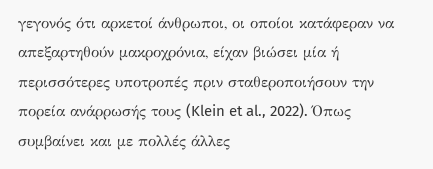γεγονός ότι αρκετοί άνθρωποι, οι οποίοι κατάφεραν να απεξαρτηθούν μακροχρόνια, είχαν βιώσει μία ή περισσότερες υποτροπές πριν σταθεροποιήσουν την πορεία ανάρρωσής τους (Klein et al., 2022). Όπως συμβαίνει και με πολλές άλλες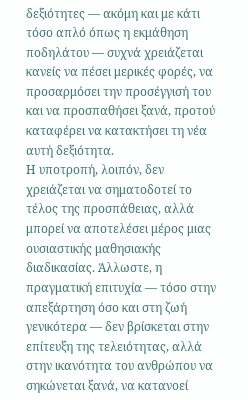δεξιότητες — ακόμη και με κάτι τόσο απλό όπως η εκμάθηση ποδηλάτου — συχνά χρειάζεται κανείς να πέσει μερικές φορές, να προσαρμόσει την προσέγγισή του και να προσπαθήσει ξανά, προτού καταφέρει να κατακτήσει τη νέα αυτή δεξιότητα.
Η υποτροπή, λοιπόν, δεν χρειάζεται να σηματοδοτεί το τέλος της προσπάθειας, αλλά μπορεί να αποτελέσει μέρος μιας ουσιαστικής μαθησιακής διαδικασίας. Άλλωστε, η πραγματική επιτυχία — τόσο στην απεξάρτηση όσο και στη ζωή γενικότερα — δεν βρίσκεται στην επίτευξη της τελειότητας, αλλά στην ικανότητα του ανθρώπου να σηκώνεται ξανά, να κατανοεί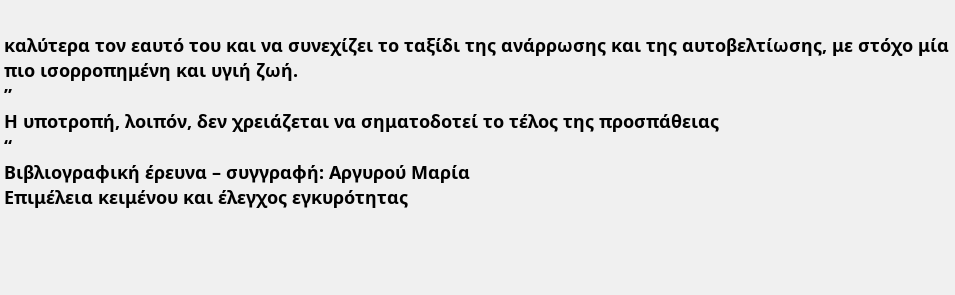καλύτερα τον εαυτό του και να συνεχίζει το ταξίδι της ανάρρωσης και της αυτοβελτίωσης, με στόχο μία πιο ισορροπημένη και υγιή ζωή.
”
Η υποτροπή, λοιπόν, δεν χρειάζεται να σηματοδοτεί το τέλος της προσπάθειας
“
Βιβλιογραφική έρευνα – συγγραφή: Αργυρού Μαρία
Επιμέλεια κειμένου και έλεγχος εγκυρότητας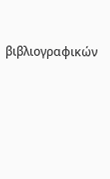βιβλιογραφικών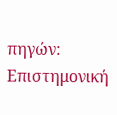πηγών: Επιστημονική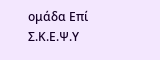ομάδα Επί Σ.Κ.Ε.Ψ.Υ